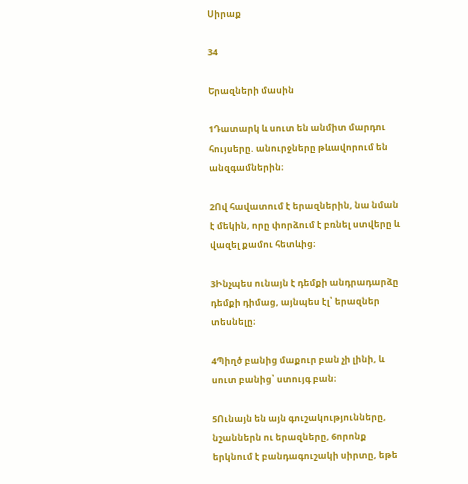Սիրաք

34

Երազների մասին

1Դատարկ և սուտ են անմիտ մարդու հույսերը. անուրջները թևավորում են անզգամներին։

2Ով հավատում է երազներին, նա նման է մեկին, որը փորձում է բռնել ստվերը և վազել քամու հետևից։

3Ինչպես ունայն է դեմքի անդրադարձը դեմքի դիմաց, այնպես էլ՝ երազներ տեսնելը։

4Պիղծ բանից մաքուր բան չի լինի, և սուտ բանից՝ ստույգ բան։

5Ունայն են այն գուշակությունները, նշաններն ու երազները, 6որոնք երկնում է բանդագուշակի սիրտը, եթե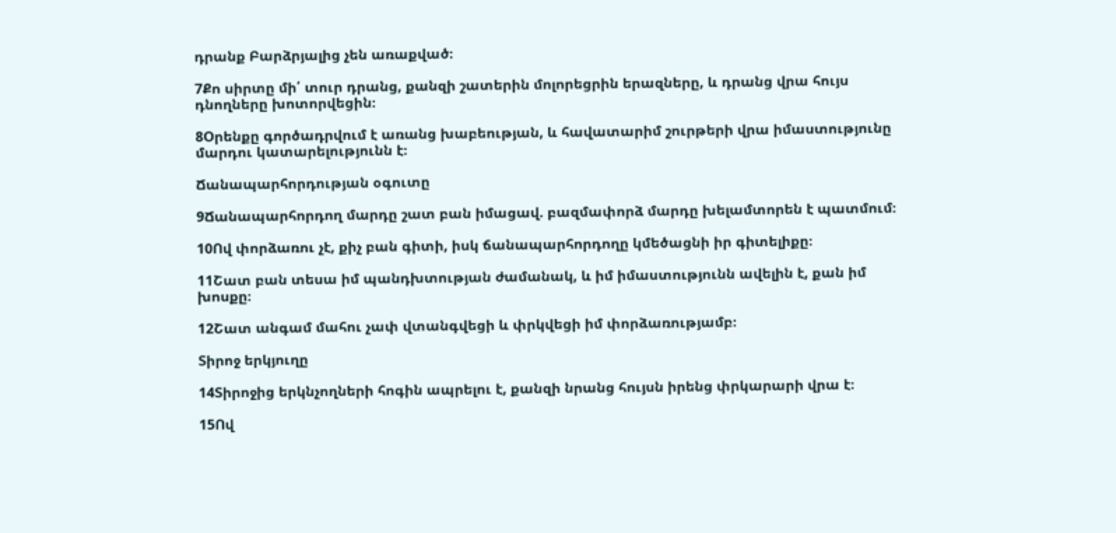դրանք Բարձրյալից չեն առաքված։

7Քո սիրտը մի՛ տուր դրանց, քանզի շատերին մոլորեցրին երազները, և դրանց վրա հույս դնողները խոտորվեցին։

8Օրենքը գործադրվում է առանց խաբեության, և հավատարիմ շուրթերի վրա իմաստությունը մարդու կատարելությունն է։

Ճանապարհորդության օգուտը

9Ճանապարհորդող մարդը շատ բան իմացավ. բազմափորձ մարդը խելամտորեն է պատմում։

10Ով փորձառու չէ, քիչ բան գիտի, իսկ ճանապարհորդողը կմեծացնի իր գիտելիքը։

11Շատ բան տեսա իմ պանդխտության ժամանակ, և իմ իմաստությունն ավելին է, քան իմ խոսքը։

12Շատ անգամ մահու չափ վտանգվեցի և փրկվեցի իմ փորձառությամբ։

Տիրոջ երկյուղը

14Տիրոջից երկնչողների հոգին ապրելու է, քանզի նրանց հույսն իրենց փրկարարի վրա է։

15Ով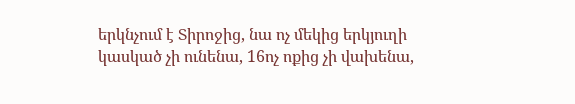երկնչում է Տիրոջից, նա ոչ մեկից երկյուղի կասկած չի ունենա, 16ոչ ոքից չի վախենա,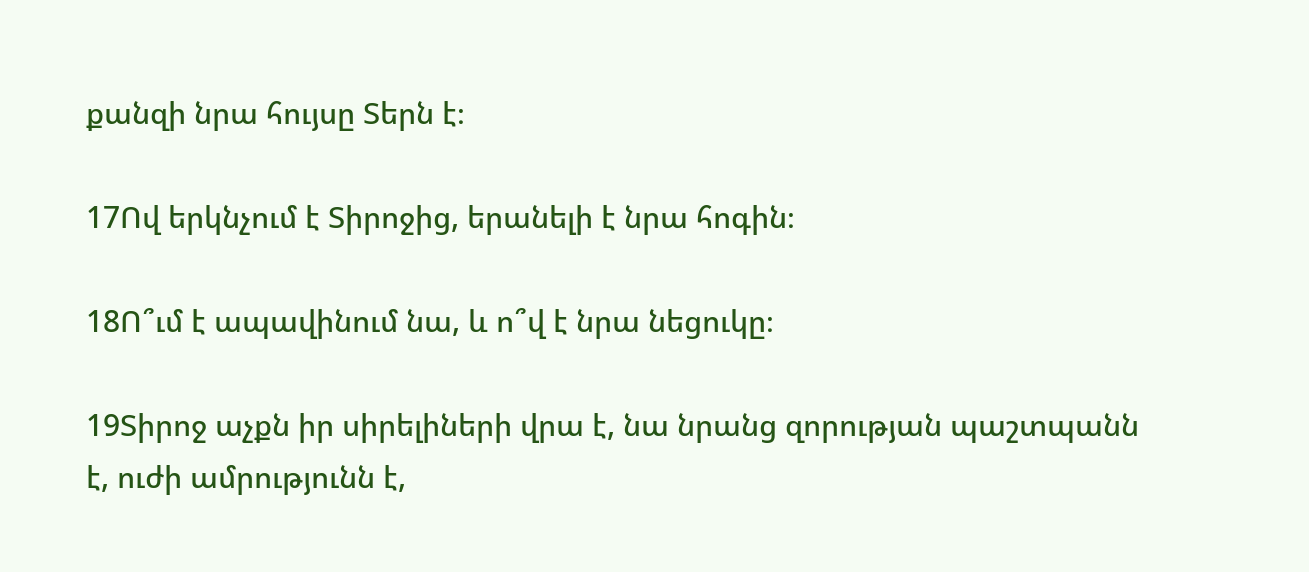քանզի նրա հույսը Տերն է։

17Ով երկնչում է Տիրոջից, երանելի է նրա հոգին։

18Ո՞ւմ է ապավինում նա, և ո՞վ է նրա նեցուկը։

19Տիրոջ աչքն իր սիրելիների վրա է, նա նրանց զորության պաշտպանն է, ուժի ամրությունն է,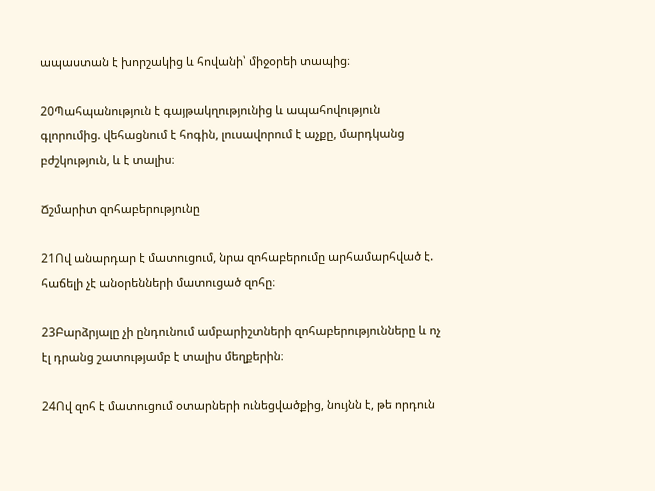ապաստան է խորշակից և հովանի՝ միջօրեի տապից։

20Պահպանություն է գայթակղությունից և ապահովություն գլորումից. վեհացնում է հոգին, լուսավորում է աչքը, մարդկանց բժշկություն, և է տալիս։

Ճշմարիտ զոհաբերությունը

21Ով անարդար է մատուցում, նրա զոհաբերումը արհամարհված է. հաճելի չէ անօրենների մատուցած զոհը։

23Բարձրյալը չի ընդունում ամբարիշտների զոհաբերությունները և ոչ էլ դրանց շատությամբ է տալիս մեղքերին։

24Ով զոհ է մատուցում օտարների ունեցվածքից, նույնն է, թե որդուն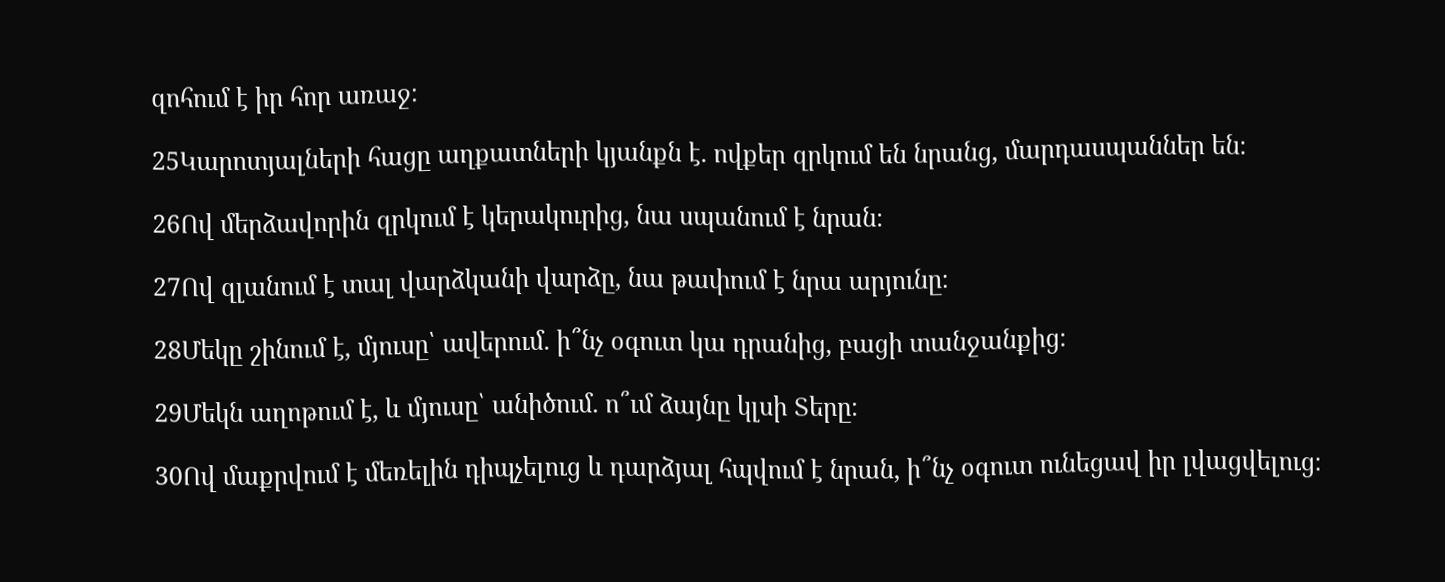զոհում է իր հոր առաջ։

25Կարոտյալների հացը աղքատների կյանքն է. ովքեր զրկում են նրանց, մարդասպաններ են։

26Ով մերձավորին զրկում է կերակուրից, նա սպանում է նրան։

27Ով զլանում է տալ վարձկանի վարձը, նա թափում է նրա արյունը։

28Մեկը շինում է, մյուսը՝ ավերում. ի՞նչ օգուտ կա դրանից, բացի տանջանքից։

29Մեկն աղոթում է, և մյուսը՝ անիծում. ո՞ւմ ձայնը կլսի Տերը։

30Ով մաքրվում է մեռելին դիպչելուց և դարձյալ հպվում է նրան, ի՞նչ օգուտ ունեցավ իր լվացվելուց։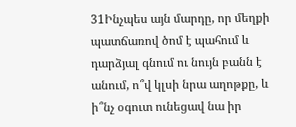31Ինչպես այն մարդը, որ մեղքի պատճառով ծոմ է պահում և դարձյալ գնում ու նույն բանն է անում, ո՞վ կլսի նրա աղոթքը, և ի՞նչ օգուտ ունեցավ նա իր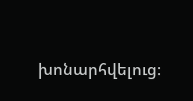խոնարհվելուց։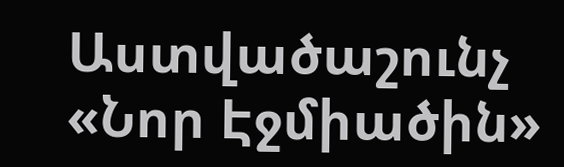Աստվածաշունչ «Նոր Էջմիածին»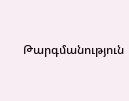Թարգմանություն